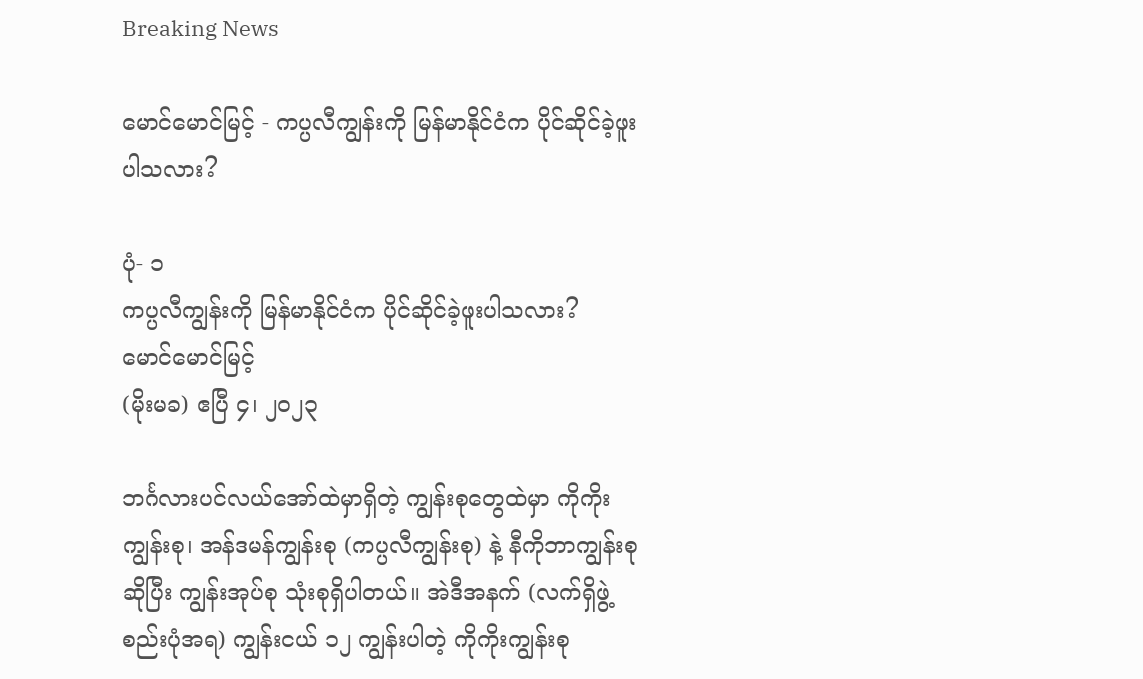Breaking News

မောင်မောင်မြင့် - ကပ္ပလီကျွန်းကို မြန်မာနိုင်ငံက ပိုင်ဆိုင်ခဲ့ဖူးပါသလား?

ပုံ- ၁
ကပ္ပလီကျွန်းကို မြန်မာနိုင်ငံက ပိုင်ဆိုင်ခဲ့ဖူးပါသလား?
မောင်မောင်မြင့်
(မိုးမခ) ဧပြီ ၄၊ ၂၀၂၃

ဘင်္ဂလားပင်လယ်အော်ထဲမှာရှိတဲ့ ကျွန်းစုတွေထဲမှာ ကိုကိုးကျွန်းစု၊ အန်ဒမန်ကျွန်းစု (ကပ္ပလီကျွန်းစု) နဲ့ နီကိုဘာကျွန်းစု ဆိုပြီး ကျွန်းအုပ်စု သုံးစုရှိပါတယ်။ အဲဒီအနက် (လက်ရှိဖွဲ့စည်းပုံအရ) ကျွန်းငယ် ၁၂ ကျွန်းပါတဲ့ ကိုကိုးကျွန်းစု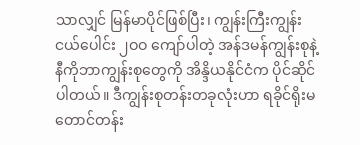သာလျှင် မြန်မာပိုင်ဖြစ်ပြီး၊ ကျွန်းကြီးကျွန်းငယ်ပေါင်း ၂ဝဝ ကျော်ပါတဲ့ အန်ဒမန်ကျွန်းစုနဲ့ နီကိုဘာကျွန်းစုတွေကို အိန္ဒိယနိုင်ငံက ပိုင်ဆိုင်ပါတယ်။ ဒီကျွန်းစုတန်းတခုလုံးဟာ ရခိုင်ရိုးမတောင်တန်း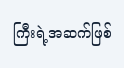ကြီးရဲ့အဆက်ဖြစ်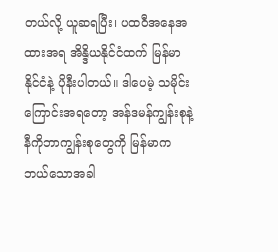တယ်လို့ ယူဆရပြီး၊ ပထဝီအနေအထားအရ အိန္ဒိယနိုင်ငံထက် မြန်မာနိုင်ငံနဲ့ ပိုနီးပါတယ်။ ဒါပေမဲ့ သမိုင်းကြောင်းအရတော့ အန်ဒမန်ကျွန်းစုနဲ့ နီကိုဘာကျွန်းစုတွေကို မြန်မာက ဘယ်သောအခါ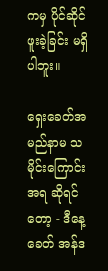ကမှ ပိုင်ဆိုင်ဖူးခဲ့ခြင်း မရှိပါဘူး။

ရှေးခေတ်အမည်နာမ သမိုင်းကြောင်းအရ ဆိုရင်တော့ - ဒီနေ့ခေတ် အန်ဒ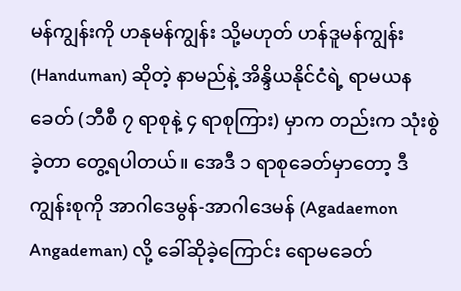မန်ကျွန်းကို ဟနုမန်ကျွန်း သို့မဟုတ် ဟန်ဒူမန်ကျွန်း (Handuman) ဆိုတဲ့ နာမည်နဲ့ အိန္ဒိယနိုင်ငံရဲ့ ရာမယနခေတ် (ဘီစီ ၇ ရာစုနဲ့ ၄ ရာစုကြား) မှာက တည်းက သုံးစွဲခဲ့တာ တွေ့ရပါတယ်။ အေဒီ ၁ ရာစုခေတ်မှာတော့ ဒီကျွန်းစုကို အာဂါဒေမွန်-အာဂါဒေမန် (Agadaemon Angademan) လို့ ခေါ်ဆိုခဲ့ကြောင်း ရောမခေတ်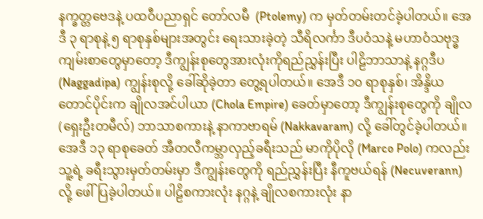နက္ခတ္တဗေဒနဲ့ ပထဝီပညာရှင် တော်လမီ  (Ptolemy) က မှတ်တမ်းတင်ခဲ့ပါတယ်။ အေဒီ ၃ ရာစုနဲ့ ၅ ရာစုနှစ်များအတွင်း ရေးသားခဲ့တဲ့ သီရိလင်္ကာ ဒီပဝံသနဲ့ မဟာဝံသဗုဒ္ဓကျမ်းစာတွေမှာတော့ ဒီကျွန်းစုတွေအားလုံးကိုရည်ညွှန်းပြီး ပါဠိဘာသာနဲ့ နဂ္ဂဒီပ (Naggadipa) ကျွန်းစုလို့ ခေါ်ဆိုခဲ့တာ တွေ့ရပါတယ်။ အေဒီ ၁၀ ရာစုနှစ်၊ အိန္ဒိယတောင်ပိုင်းက ချိုလအင်ပါယာ (Chola Empire) ခေတ်မှာတော့ ဒီကျွန်းစုတွေကို ချိုလ (ရှေးဦးတမီလ်) ဘာသာစကားနဲ့ နာကာဗာရမ် (Nakkavaram) လို့ ခေါ်တွင်ခဲ့ပါတယ်။ အေဒီ ၁၃ ရာစုခေတ် အီတလီကမ္ဘာလှည့်ခရီးသည် မာကိုပိုလို (Marco Polo) ကလည်း သူ့ရဲ့ ခရီးသွားမှတ်တမ်းမှာ ဒီကျွန်းတွေကို ရည်ညွှန်းပြီး နီကူဗယ်ရန် (Necuverann) လို့ ဖေါ်ပြခဲ့ပါတယ်။ ပါဠိစကားလုံး နဂ္ဂနဲ့ ချိုလစကားလုံး နာ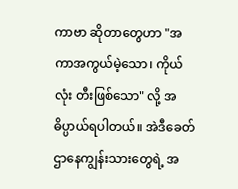ကာဗာ ဆိုတာတွေဟာ "အကာအကွယ်မဲ့သော၊ ကိုယ်လုံး တီးဖြစ်သော" လို့ အဓိပ္ပာယ်ရပါတယ်။ အဲဒီခေတ် ဌာနေကျွန်းသားတွေရဲ့ အ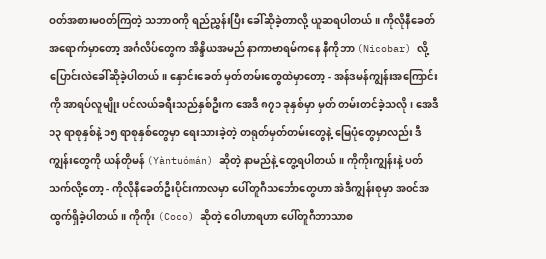ဝတ်အစားမ၀တ်ကြတဲ့ သဘာဝကို ရည်ညွှန်းပြီး ခေါ်ဆိုခဲ့တာလို့ ယူဆရပါတယ်။ ကိုလိုနီခေတ်အရောက်မှာတော့ အင်္ဂလိပ်တွေက အိန္ဒိယအမည် နာကာဗာရမ်ကနေ နီကိုဘာ (Nicobar) လို့ ပြောင်းလဲခေါ်ဆိုခဲ့ပါတယ်။ နှောင်းခေတ် မှတ်တမ်းတွေထဲမှာတော့ - အန်ဒမန်ကျွန်းအကြောင်းကို အာရပ်လူမျိုး ပင်လယ်ခရီးသည်နှစ်ဦးက အေဒီ ၈၇၁ ခုနှစ်မှာ မှတ် တမ်းတင်ခဲ့သလို၊ အေဒီ ၁၃ ရာစုနှစ်နဲ့ ၁၅ ရာစုနှစ်တွေမှာ ရေးသားခဲ့တဲ့ တရုတ်မှတ်တမ်းတွေနဲ့ မြေပုံတွေမှာလည်း ဒီကျွန်းတွေကို ယန်တိုမန် (Yàntuómán) ဆိုတဲ့ နာမည်နဲ့ တွေ့ရပါတယ်။ ကိုကိုးကျွန်းနဲ့ ပတ်သက်လို့တော့ - ကိုလိုနီခေတ်ဦးပိုင်းကာလမှာ ပေါ်တူဂီသင်္ဘောတွေဟာ အဲဒီကျွန်းစုမှာ အ၀င်အထွက်ရှိခဲ့ပါတယ်။ ကိုကိုး (Coco) ဆိုတဲ့ ဝေါဟာရဟာ ပေါ်တူဂီဘာသာစ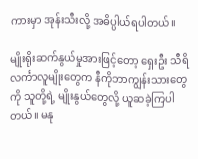ကားမှာ အုန်းသီးလို့ အဓိပ္ပါယ်ရပါတယ်။

မျိုးရိုးဆက်နွယ်မှုအားဖြင့်တော့ ရှေးဦး သီရိလင်္ကာလူမျိုးတွေက နီကိုဘာကျွန်းသားတွေကို သူတို့ရဲ့ မျိုးနွယ်တွေလို့ ယူဆခဲ့ကြပါတယ်။ မနု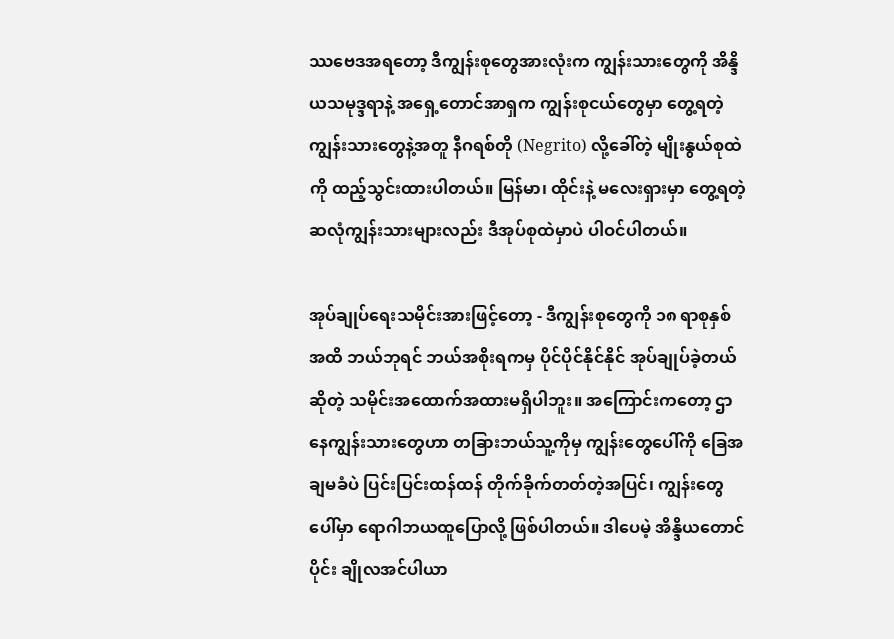ဿဗေဒအရတော့ ဒီကျွန်းစုတွေအားလုံးက ကျွန်းသားတွေကို အိန္ဒိယသမုဒ္ဒရာနဲ့ အရှေ့တောင်အာရှက ကျွန်းစုငယ်တွေမှာ တွေ့ရတဲ့ ကျွန်းသားတွေနဲ့အတူ နီဂရစ်တို (Negrito) လို့ခေါ်တဲ့ မျိုးနွယ်စုထဲကို ထည့်သွင်းထားပါတယ်။ မြန်မာ၊ ထိုင်းနဲ့ မလေးရှားမှာ တွေ့ရတဲ့ ဆလုံကျွန်းသားများလည်း ဒီအုပ်စုထဲမှာပဲ ပါဝင်ပါတယ်။

အုပ်ချုပ်ရေးသမိုင်းအားဖြင့်တော့ - ဒီကျွန်းစုတွေကို ၁၈ ရာစုနှစ်အထိ ဘယ်ဘုရင် ဘယ်အစိုးရကမှ ပိုင်ပိုင်နိုင်နိုင် အုပ်ချုပ်ခဲ့တယ်ဆိုတဲ့ သမိုင်းအထောက်အထားမရှိပါဘူး။ အကြောင်းကတော့ ဌာနေကျွန်းသားတွေဟာ တခြားဘယ်သူ့ကိုမှ ကျွန်းတွေပေါ်ကို ခြေအချမခံပဲ ပြင်းပြင်းထန်ထန် တိုက်ခိုက်တတ်တဲ့အပြင်၊ ကျွန်းတွေပေါ်မှာ ရောဂါဘယထူပြောလို့ ဖြစ်ပါတယ်။ ဒါပေမဲ့ အိန္ဒိယတောင်ပိုင်း ချိုလအင်ပါယာ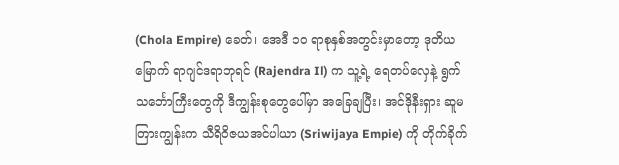(Chola Empire) ခေတ်၊ အေဒီ ၁၀ ရာစုနှစ်အတွင်းမှာတော့ ဒုတိယမြောက် ရာဂျင်ဒရာဘုရင် (Rajendra Il) က သူ့ရဲ့ ရေတပ်လှေနဲ့ ရွက် သင်္ဘောကြီးတွေကို ဒီကျွန်းစုတွေပေါ်မှာ အခြေချပြီး၊ အင်ဒိုနီးရှား ဆူမတြားကျွန်းက သီရိဝိဇယအင်ပါယာ (Sriwijaya Empie) ကို တိုက်ခိုက်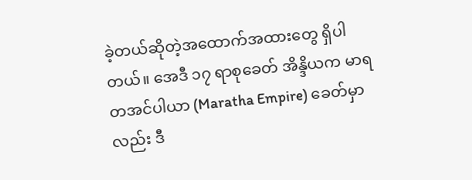ခဲ့တယ်ဆိုတဲ့အထောက်အထားတွေ ရှိပါတယ်။ အေဒီ ၁၇ ရာစုခေတ် အိန္ဒိယက မာရတအင်ပါယာ (Maratha Empire) ခေတ်မှာလည်း ဒီ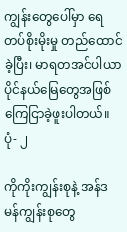ကျွန်းတွေပေါ်မှာ ရေတပ်စိုးမိုးမှု တည်ထောင်ခဲ့ပြီး၊ မာရတအင်ပါယာပိုင်နယ်မြေတွေအဖြစ် ကြေငြာခဲ့ဖူးပါတယ်။
ပုံ- ၂

ကိုကိုးကျွန်းစုနဲ့ အန်ဒမန်ကျွန်းစုတွေ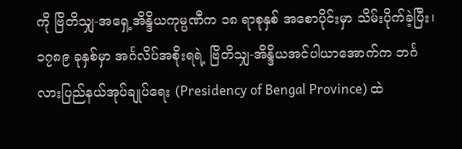ကို ဗြိတိသျှ-အရှေ့အိန္ဒိယကုမ္ပဏီက ၁၈ ရာစုနှစ် အစောပိုင်းမှာ သိမ်းပိုက်ခဲ့ပြီး၊ ၁၇၈၉ ခုနှစ်မှာ အင်္ဂလိပ်အစိုးရရဲ့ ဗြိတိသျှ-အိန္ဒိယအင်ပါယာအောက်က ဘင်္ဂလားပြည်နယ်အုပ်ချုပ်ရေး (Presidency of Bengal Province) ထဲ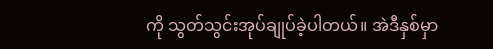ကို သွတ်သွင်းအုပ်ချုပ်ခဲ့ပါတယ်။ အဲဒီနှစ်မှာ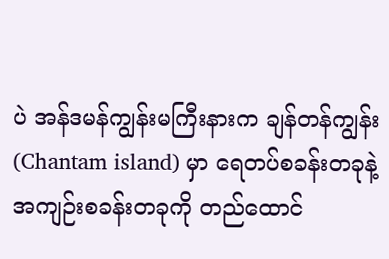ပဲ အန်ဒမန်ကျွန်းမကြီးနားက ချန်တန်ကျွန်း (Chantam island) မှာ ရေတပ်စခန်းတခုနဲ့ အကျဉ်းစခန်းတခုကို တည်ထောင်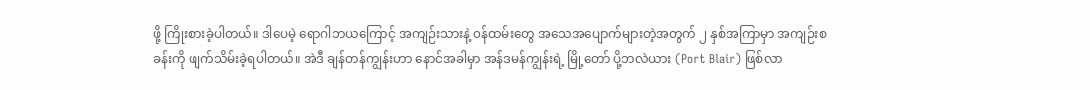ဖို့ ကြိုးစားခဲ့ပါတယ်။ ဒါပေမဲ့ ရောဂါဘယကြောင့် အကျဉ်းသားနဲ့ ၀န်ထမ်းတွေ အသေအပျောက်များတဲ့အတွက် ၂ နှစ်အကြာမှာ အကျဉ်းစခန်းကို ဖျက်သိမ်းခဲ့ရပါတယ်။ အဲဒီ ချန်တန်ကျွန်းဟာ နောင်အခါမှာ အန်ဒမန်ကျွန်းရဲ့ မြို့တော် ပို့ဘလဲယား (Port Blair) ဖြစ်လာ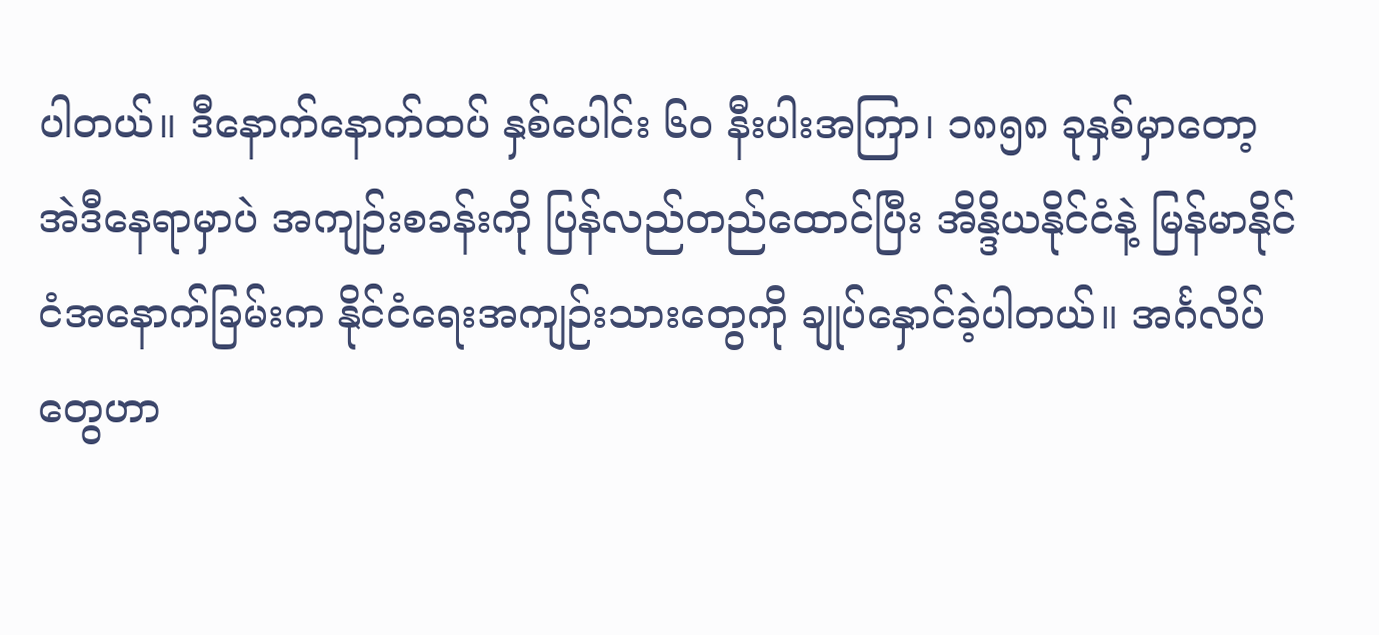ပါတယ်။ ဒီနောက်နောက်ထပ် နှစ်ပေါင်း ၆၀ နီးပါးအကြာ၊ ၁၈၅၈ ခုနှစ်မှာတော့ အဲဒီနေရာမှာပဲ အကျဉ်းစခန်းကို ပြန်လည်တည်ထောင်ပြီး အိန္ဒိယနိုင်ငံနဲ့ မြန်မာနိုင်ငံအနောက်ခြမ်းက နိုင်ငံရေးအကျဉ်းသားတွေကို ချုပ်နှောင်ခဲ့ပါတယ်။ အင်္ဂလိပ်တွေဟာ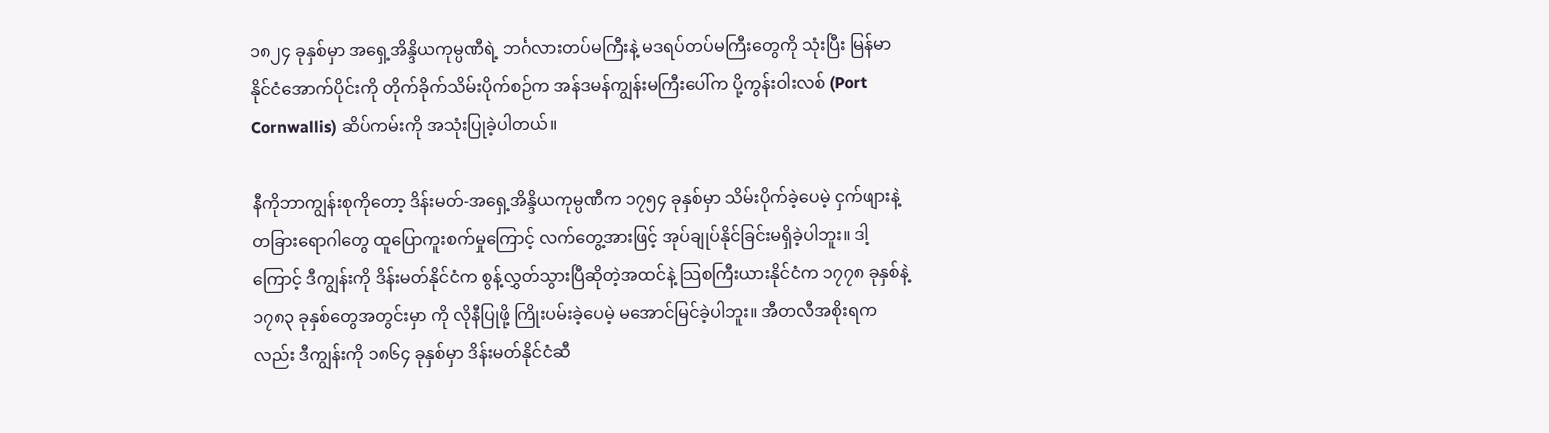၁၈၂၄ ခုနှစ်မှာ အရှေ့အိန္ဒိယကုမ္ပဏီရဲ့ ဘင်္ဂလားတပ်မကြီးနဲ့ မဒရပ်တပ်မကြီးတွေကို သုံးပြီး မြန်မာနိုင်ငံအောက်ပိုင်းကို တိုက်ခိုက်သိမ်းပိုက်စဉ်က အန်ဒမန်ကျွန်းမကြီးပေါ်က ပို့ကွန်းဝါးလစ် (Port Cornwallis) ဆိပ်ကမ်းကို အသုံးပြုခဲ့ပါတယ်။

နီကိုဘာကျွန်းစုကိုတော့ ဒိန်းမတ်-အရှေ့အိန္ဒိယကုမ္ပဏီက ၁၇၅၄ ခုနှစ်မှာ သိမ်းပိုက်ခဲ့ပေမဲ့ ငှက်ဖျားနဲ့ တခြားရောဂါတွေ ထူပြောကူးစက်မှုကြောင့် လက်တွေ့အားဖြင့် အုပ်ချုပ်နိုင်ခြင်းမရှိခဲ့ပါဘူး။ ဒါ့ကြောင့် ဒီကျွန်းကို ဒိန်းမတ်နိုင်ငံက စွန့်လွှတ်သွားပြီဆိုတဲ့အထင်နဲ့ သြစကြီးယားနိုင်ငံက ၁၇၇၈ ခုနှစ်နဲ့ ၁၇၈၃ ခုနှစ်တွေအတွင်းမှာ ကို လိုနီပြုဖို့ ကြိုးပမ်းခဲ့ပေမဲ့ မအောင်မြင်ခဲ့ပါဘူး။ အီတလီအစိုးရကလည်း ဒီကျွန်းကို ၁၈၆၄ ခုနှစ်မှာ ဒိန်းမတ်နိုင်ငံဆီ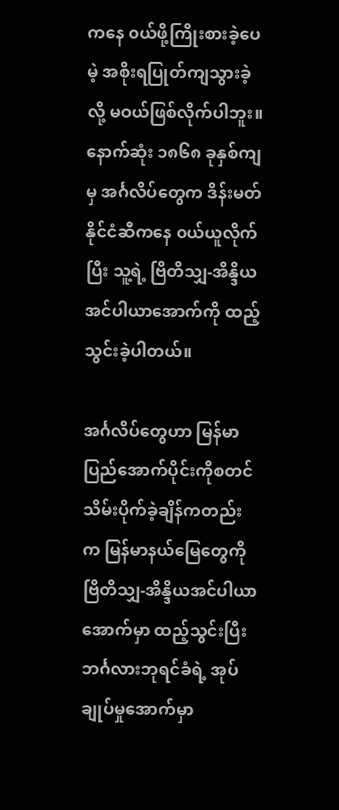ကနေ ၀ယ်ဖို့ကြိုးစားခဲ့ပေမဲ့ အစိုးရပြုတ်ကျသွားခဲ့လို့ မဝယ်ဖြစ်လိုက်ပါဘူး။ နောက်ဆုံး ၁၈၆၈ ခုနှစ်ကျမှ အင်္ဂလိပ်တွေက ဒိန်းမတ်နိုင်ငံဆီကနေ ၀ယ်ယူလိုက်ပြီး သူ့ရဲ့ ဗြိတိသျှ-အိန္ဒိယအင်ပါယာအောက်ကို ထည့်သွင်းခဲ့ပါတယ်။

အင်္ဂလိပ်တွေဟာ မြန်မာပြည်အောက်ပိုင်းကိုစတင်သိမ်းပိုက်ခဲ့ချိန်ကတည်းက မြန်မာနယ်မြေတွေကို ဗြိတိသျှ-အိန္ဒိယအင်ပါယာအောက်မှာ ထည့်သွင်းပြီး ဘင်္ဂလားဘုရင်ခံရဲ့ အုပ်ချုပ်မှုအောက်မှာ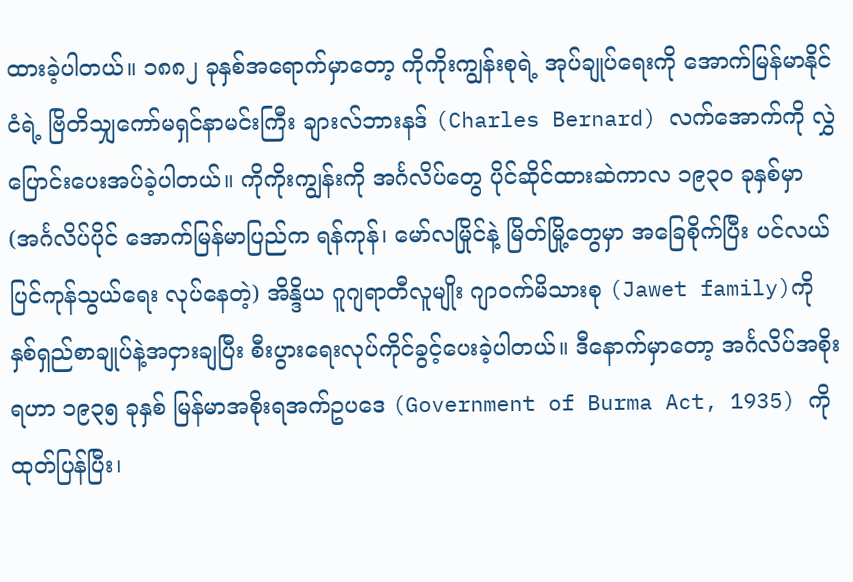ထားခဲ့ပါတယ်။ ၁၈၈၂ ခုနှစ်အရောက်မှာတော့ ကိုကိုးကျွန်းစုရဲ့ အုပ်ချုပ်ရေးကို အောက်မြန်မာနိုင်ငံရဲ့ ဗြိတိသျှကော်မရှင်နာမင်းကြီး ချားလ်ဘားနဒ် (Charles Bernard) လက်အောက်ကို လွှဲပြောင်းပေးအပ်ခဲ့ပါတယ်။ ကိုကိုးကျွန်းကို အင်္ဂလိပ်တွေ ပိုင်ဆိုင်ထားဆဲကာလ ၁၉၃၀ ခုနှစ်မှာ (အင်္ဂလိပ်ပိုင် အောက်မြန်မာပြည်က ရန်ကုန်၊ မော်လမြိုင်နဲ့ မြိတ်မြို့တွေမှာ အခြေစိုက်ပြီး ပင်လယ်ပြင်ကုန်သွယ်ရေး လုပ်နေတဲ့) အိန္ဒိယ ဂူဂျရာတီလူမျိုး ဂျာဝက်မိသားစု (Jawet family)ကို နှစ်ရှည်စာချုပ်နဲ့အငှားချပြီး စီးပွားရေးလုပ်ကိုင်ခွင့်ပေးခဲ့ပါတယ်။ ဒီနောက်မှာတော့ အင်္ဂလိပ်အစိုးရဟာ ၁၉၃၅ ခုနှစ် မြန်မာအစိုးရအက်ဥပဒေ (Government of Burma Act, 1935) ကို ထုတ်ပြန်ပြီး၊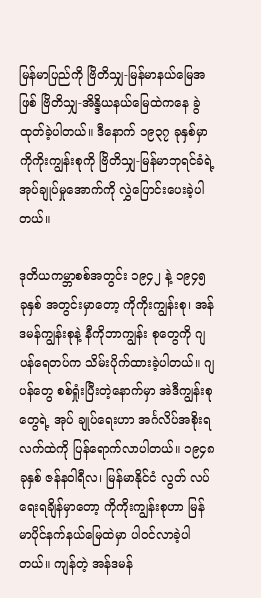မြန်မာပြည်ကို ဗြိတိသျှ-မြန်မာနယ်မြေအဖြစ် ဗြိတိသျှ-အိန္ဒိယနယ်မြေထဲကနေ ခွဲထုတ်ခဲ့ပါတယ်။ ဒီနောက် ၁၉၃၇ ခုနှစ်မှာ ကိုကိုးကျွန်းစုကို ဗြိတိသျှ-မြန်မာဘုရင်ခံရဲ့ အုပ်ချုပ်မှုအောက်ကို လွှဲပြောင်းပေးခဲ့ပါတယ်။

ဒုတိယကမ္ဘာစစ်အတွင်း ၁၉၄၂ နဲ့ ၁၉၄၅ ခုနှစ် အတွင်းမှာတော့ ကိုကိုးကျွန်းစု၊ အန်ဒမန်ကျွန်းစုနဲ့ နီကိုဘာကျွန်း စုတွေကို ဂျပန်ရေတပ်က သိမ်းပိုက်ထားခဲ့ပါတယ်။ ဂျပန်တွေ စစ်ရှုံးပြီးတဲ့နောက်မှာ အဲဒီကျွန်းစုတွေရဲ့ အုပ် ချုပ်ရေးဟာ အင်္ဂလိပ်အစိုးရလက်ထဲကို ပြန်ရောက်လာပါတယ်။ ၁၉၄၈ ခုနှစ် ဇန်နဝါရီလ၊ မြန်မာနိုင်ငံ လွတ် လပ်ရေးရချိန်မှာတော့ ကိုကိုးကျွန်းစုဟာ မြန်မာပိုင်နက်နယ်မြေထဲမှာ ပါဝင်လာခဲ့ပါတယ်။ ကျန်တဲ့ အန်ဒမန်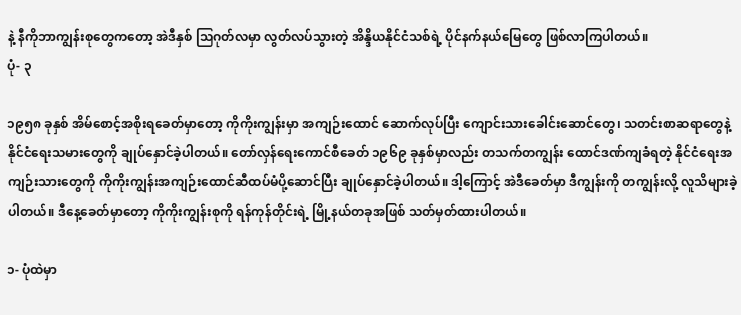နဲ့ နီကိုဘာကျွန်းစုတွေကတော့ အဲဒီနှစ် သြဂုတ်လမှာ လွတ်လပ်သွားတဲ့ အိန္ဒိယနိုင်ငံသစ်ရဲ့ ပိုင်နက်နယ်မြေတွေ ဖြစ်လာကြပါတယ်။
ပုံ- ၃

၁၉၅၈ ခုနှစ် အိမ်စောင့်အစိုးရခေတ်မှာတော့ ကိုကိုးကျွန်းမှာ အကျဉ်းထောင် ဆောက်လုပ်ပြီး ကျောင်းသားခေါင်းဆောင်တွေ၊ သတင်းစာဆရာတွေနဲ့ နိုင်ငံရေးသမားတွေကို ချုပ်နှောင်ခဲ့ပါတယ်။ တော်လှန်ရေးကောင်စီခေတ် ၁၉၆၉ ခုနှစ်မှာလည်း တသက်တကျွန်း ထောင်ဒဏ်ကျခံရတဲ့ နိုင်ငံရေးအကျဉ်းသားတွေကို ကိုကိုးကျွန်းအကျဉ်းထောင်ဆီထပ်မံပို့ဆောင်ပြီး ချုပ်နှောင်ခဲ့ပါတယ်။ ဒါ့ကြောင့် အဲဒီခေတ်မှာ ဒီကျွန်းကို တကျွန်းလို့ လူသိများခဲ့ပါတယ်။ ဒီနေ့ခေတ်မှာတော့ ကိုကိုးကျွန်းစုကို ရန်ကုန်တိုင်းရဲ့ မြို့နယ်တခုအဖြစ် သတ်မှတ်ထားပါတယ်။

၁- ပုံထဲမှာ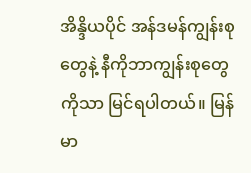အိန္ဒိယပိုင် အန်ဒမန်ကျွန်းစုတွေနဲ့ နီကိုဘာကျွန်းစုတွေကိုသာ မြင်ရပါတယ်။ မြန်မာ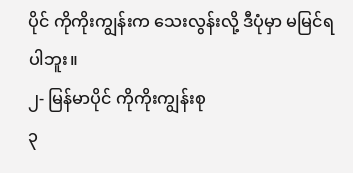ပိုင် ကိုကိုးကျွန်းက သေးလွန်းလို့ ဒီပုံမှာ မမြင်ရပါဘူး။
၂- မြန်မာပိုင် ကိုကိုးကျွန်းစု
၃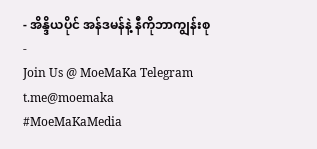- အိန္ဒိယပိုင် အန်ဒမန်နဲ့ နီကိုဘာကျွန်းစု
-
Join Us @ MoeMaKa Telegram
t.me@moemaka
#MoeMaKaMedia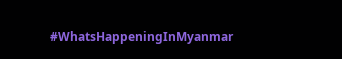#WhatsHappeningInMyanmar